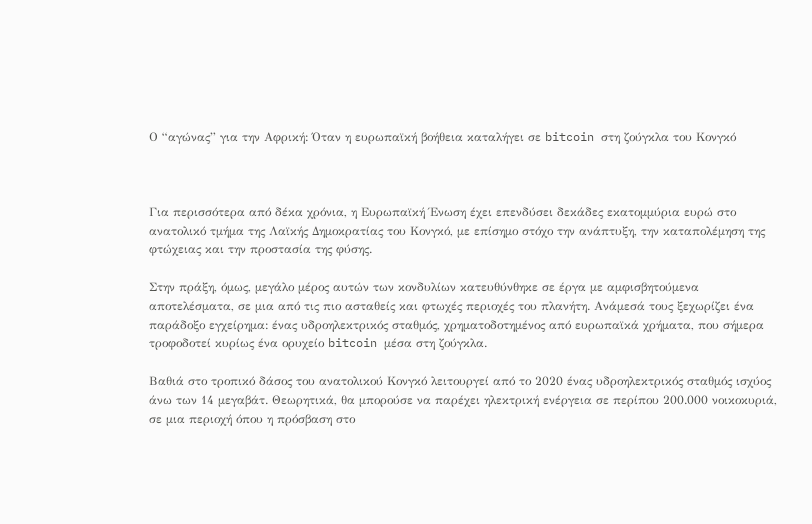Ο “αγώνας” για την Αφρική: Όταν η ευρωπαϊκή βοήθεια καταλήγει σε bitcoin στη ζούγκλα του Κονγκό



Για περισσότερα από δέκα χρόνια, η Ευρωπαϊκή Ένωση έχει επενδύσει δεκάδες εκατομμύρια ευρώ στο ανατολικό τμήμα της Λαϊκής Δημοκρατίας του Κονγκό, με επίσημο στόχο την ανάπτυξη, την καταπολέμηση της φτώχειας και την προστασία της φύσης.

Στην πράξη, όμως, μεγάλο μέρος αυτών των κονδυλίων κατευθύνθηκε σε έργα με αμφισβητούμενα αποτελέσματα, σε μια από τις πιο ασταθείς και φτωχές περιοχές του πλανήτη. Ανάμεσά τους ξεχωρίζει ένα παράδοξο εγχείρημα: ένας υδροηλεκτρικός σταθμός, χρηματοδοτημένος από ευρωπαϊκά χρήματα, που σήμερα τροφοδοτεί κυρίως ένα ορυχείο bitcoin μέσα στη ζούγκλα.

Βαθιά στο τροπικό δάσος του ανατολικού Κονγκό λειτουργεί από το 2020 ένας υδροηλεκτρικός σταθμός ισχύος άνω των 14 μεγαβάτ. Θεωρητικά, θα μπορούσε να παρέχει ηλεκτρική ενέργεια σε περίπου 200.000 νοικοκυριά, σε μια περιοχή όπου η πρόσβαση στο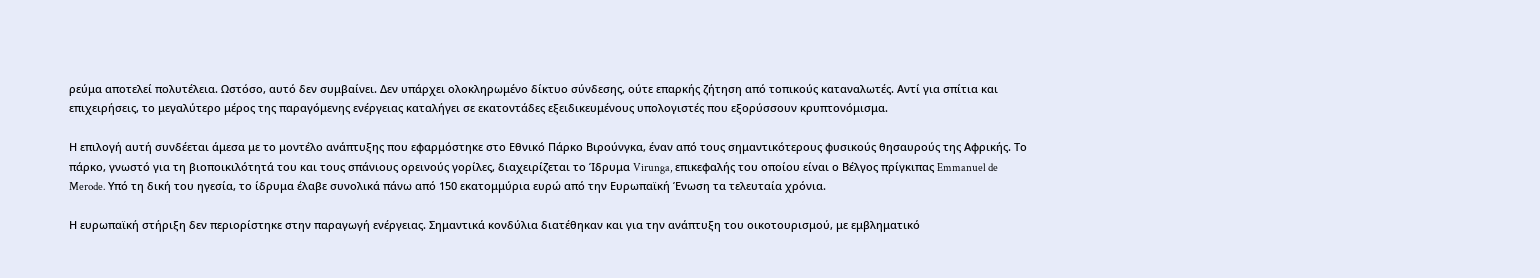ρεύμα αποτελεί πολυτέλεια. Ωστόσο, αυτό δεν συμβαίνει. Δεν υπάρχει ολοκληρωμένο δίκτυο σύνδεσης, ούτε επαρκής ζήτηση από τοπικούς καταναλωτές. Αντί για σπίτια και επιχειρήσεις, το μεγαλύτερο μέρος της παραγόμενης ενέργειας καταλήγει σε εκατοντάδες εξειδικευμένους υπολογιστές που εξορύσσουν κρυπτονόμισμα.

Η επιλογή αυτή συνδέεται άμεσα με το μοντέλο ανάπτυξης που εφαρμόστηκε στο Εθνικό Πάρκο Βιρούνγκα, έναν από τους σημαντικότερους φυσικούς θησαυρούς της Αφρικής. Το πάρκο, γνωστό για τη βιοποικιλότητά του και τους σπάνιους ορεινούς γορίλες, διαχειρίζεται το Ίδρυμα Virunga, επικεφαλής του οποίου είναι ο Βέλγος πρίγκιπας Emmanuel de Merode. Υπό τη δική του ηγεσία, το ίδρυμα έλαβε συνολικά πάνω από 150 εκατομμύρια ευρώ από την Ευρωπαϊκή Ένωση τα τελευταία χρόνια.

Η ευρωπαϊκή στήριξη δεν περιορίστηκε στην παραγωγή ενέργειας. Σημαντικά κονδύλια διατέθηκαν και για την ανάπτυξη του οικοτουρισμού, με εμβληματικό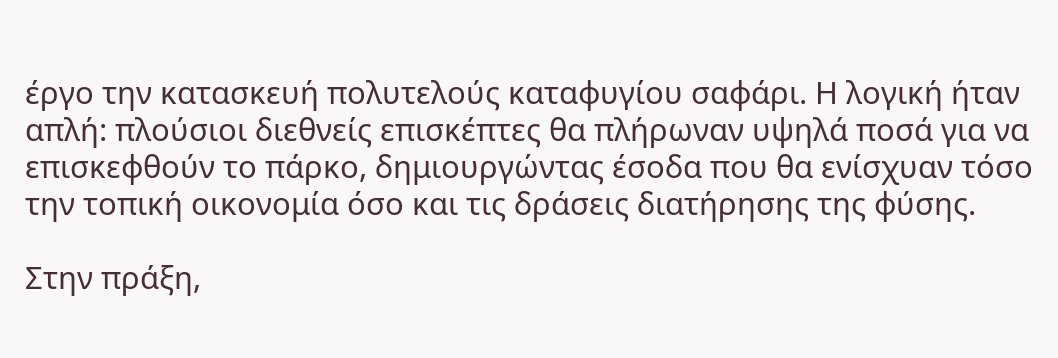έργο την κατασκευή πολυτελούς καταφυγίου σαφάρι. Η λογική ήταν απλή: πλούσιοι διεθνείς επισκέπτες θα πλήρωναν υψηλά ποσά για να επισκεφθούν το πάρκο, δημιουργώντας έσοδα που θα ενίσχυαν τόσο την τοπική οικονομία όσο και τις δράσεις διατήρησης της φύσης.

Στην πράξη,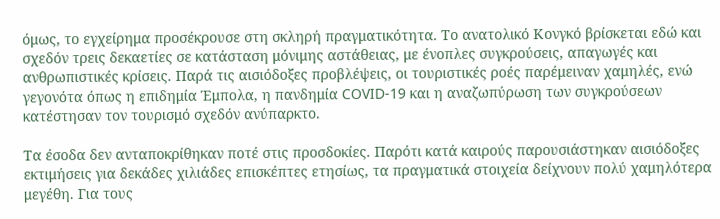όμως, το εγχείρημα προσέκρουσε στη σκληρή πραγματικότητα. Το ανατολικό Κονγκό βρίσκεται εδώ και σχεδόν τρεις δεκαετίες σε κατάσταση μόνιμης αστάθειας, με ένοπλες συγκρούσεις, απαγωγές και ανθρωπιστικές κρίσεις. Παρά τις αισιόδοξες προβλέψεις, οι τουριστικές ροές παρέμειναν χαμηλές, ενώ γεγονότα όπως η επιδημία Έμπολα, η πανδημία COVID-19 και η αναζωπύρωση των συγκρούσεων κατέστησαν τον τουρισμό σχεδόν ανύπαρκτο.

Τα έσοδα δεν ανταποκρίθηκαν ποτέ στις προσδοκίες. Παρότι κατά καιρούς παρουσιάστηκαν αισιόδοξες εκτιμήσεις για δεκάδες χιλιάδες επισκέπτες ετησίως, τα πραγματικά στοιχεία δείχνουν πολύ χαμηλότερα μεγέθη. Για τους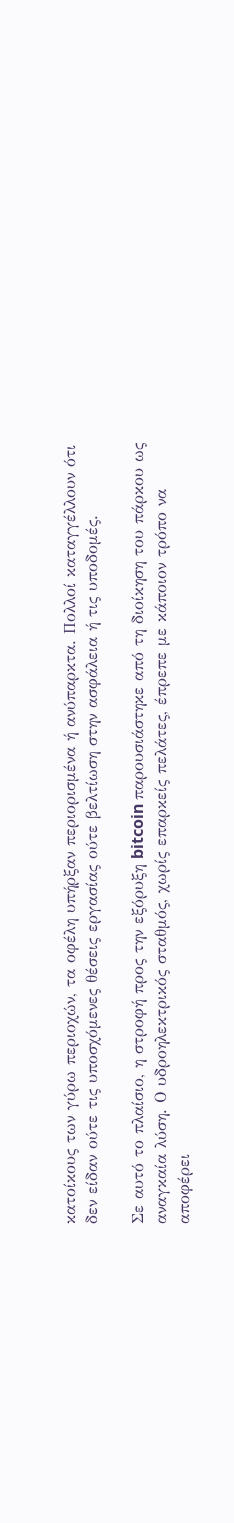κατοίκους των γύρω περιοχών, τα οφέλη υπήρξαν περιορισμένα ή ανύπαρκτα. Πολλοί καταγγέλλουν ότι δεν είδαν ούτε τις υποσχόμενες θέσεις εργασίας ούτε βελτίωση στην ασφάλεια ή τις υποδομές.

Σε αυτό το πλαίσιο, η στροφή προς την εξόρυξη bitcoin παρουσιάστηκε από τη διοίκηση του πάρκου ως αναγκαία λύση. Ο υδροηλεκτρικός σταθμός, χωρίς επαρκείς πελάτες, έπρεπε με κάποιον τρόπο να αποφέρει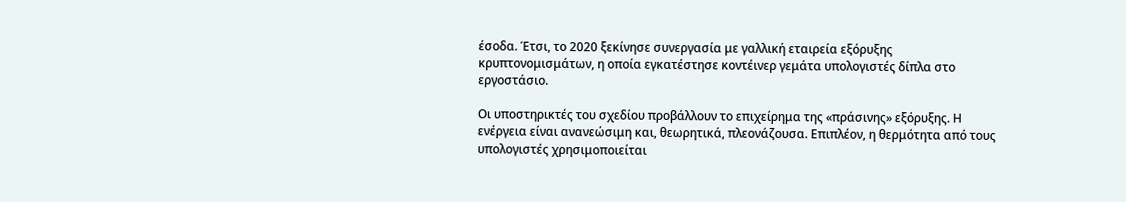έσοδα. Έτσι, το 2020 ξεκίνησε συνεργασία με γαλλική εταιρεία εξόρυξης κρυπτονομισμάτων, η οποία εγκατέστησε κοντέινερ γεμάτα υπολογιστές δίπλα στο εργοστάσιο.

Οι υποστηρικτές του σχεδίου προβάλλουν το επιχείρημα της «πράσινης» εξόρυξης. Η ενέργεια είναι ανανεώσιμη και, θεωρητικά, πλεονάζουσα. Επιπλέον, η θερμότητα από τους υπολογιστές χρησιμοποιείται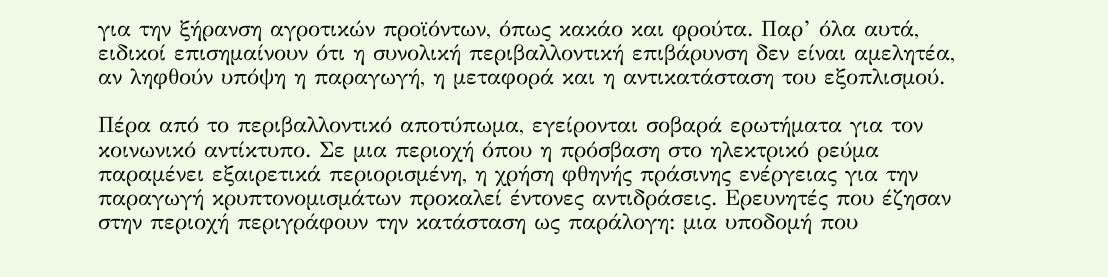για την ξήρανση αγροτικών προϊόντων, όπως κακάο και φρούτα. Παρ’ όλα αυτά, ειδικοί επισημαίνουν ότι η συνολική περιβαλλοντική επιβάρυνση δεν είναι αμελητέα, αν ληφθούν υπόψη η παραγωγή, η μεταφορά και η αντικατάσταση του εξοπλισμού.

Πέρα από το περιβαλλοντικό αποτύπωμα, εγείρονται σοβαρά ερωτήματα για τον κοινωνικό αντίκτυπο. Σε μια περιοχή όπου η πρόσβαση στο ηλεκτρικό ρεύμα παραμένει εξαιρετικά περιορισμένη, η χρήση φθηνής πράσινης ενέργειας για την παραγωγή κρυπτονομισμάτων προκαλεί έντονες αντιδράσεις. Ερευνητές που έζησαν στην περιοχή περιγράφουν την κατάσταση ως παράλογη: μια υποδομή που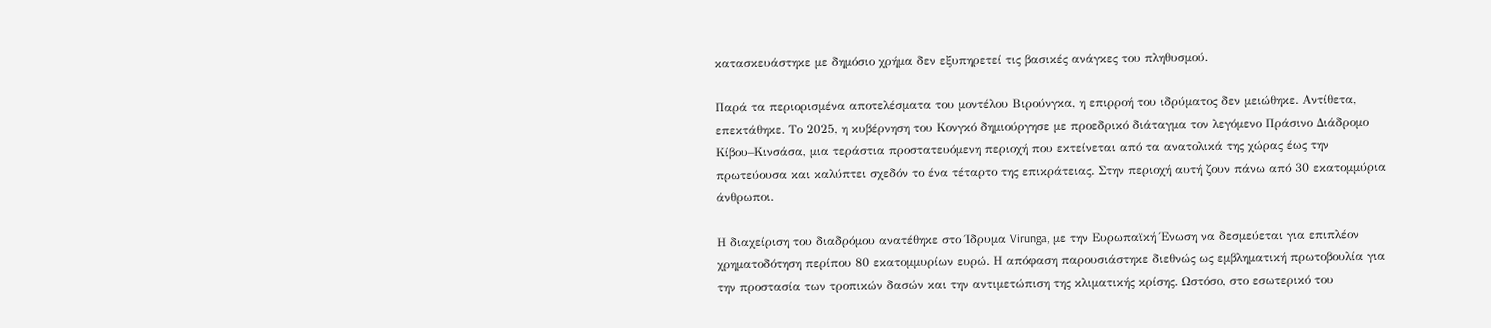κατασκευάστηκε με δημόσιο χρήμα δεν εξυπηρετεί τις βασικές ανάγκες του πληθυσμού.

Παρά τα περιορισμένα αποτελέσματα του μοντέλου Βιρούνγκα, η επιρροή του ιδρύματος δεν μειώθηκε. Αντίθετα, επεκτάθηκε. Το 2025, η κυβέρνηση του Κονγκό δημιούργησε με προεδρικό διάταγμα τον λεγόμενο Πράσινο Διάδρομο Κίβου–Κινσάσα, μια τεράστια προστατευόμενη περιοχή που εκτείνεται από τα ανατολικά της χώρας έως την πρωτεύουσα και καλύπτει σχεδόν το ένα τέταρτο της επικράτειας. Στην περιοχή αυτή ζουν πάνω από 30 εκατομμύρια άνθρωποι.

Η διαχείριση του διαδρόμου ανατέθηκε στο Ίδρυμα Virunga, με την Ευρωπαϊκή Ένωση να δεσμεύεται για επιπλέον χρηματοδότηση περίπου 80 εκατομμυρίων ευρώ. Η απόφαση παρουσιάστηκε διεθνώς ως εμβληματική πρωτοβουλία για την προστασία των τροπικών δασών και την αντιμετώπιση της κλιματικής κρίσης. Ωστόσο, στο εσωτερικό του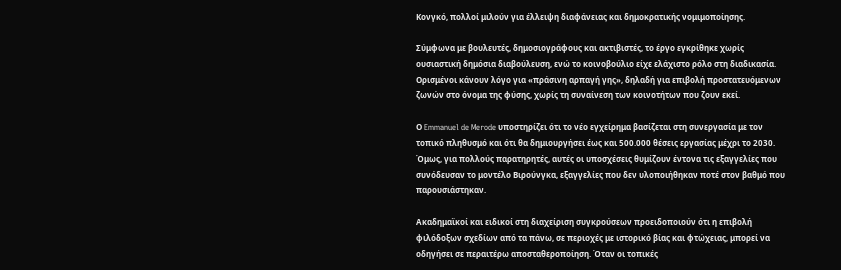Κονγκό, πολλοί μιλούν για έλλειψη διαφάνειας και δημοκρατικής νομιμοποίησης.

Σύμφωνα με βουλευτές, δημοσιογράφους και ακτιβιστές, το έργο εγκρίθηκε χωρίς ουσιαστική δημόσια διαβούλευση, ενώ το κοινοβούλιο είχε ελάχιστο ρόλο στη διαδικασία. Ορισμένοι κάνουν λόγο για «πράσινη αρπαγή γης», δηλαδή για επιβολή προστατευόμενων ζωνών στο όνομα της φύσης, χωρίς τη συναίνεση των κοινοτήτων που ζουν εκεί.

Ο Emmanuel de Merode υποστηρίζει ότι το νέο εγχείρημα βασίζεται στη συνεργασία με τον τοπικό πληθυσμό και ότι θα δημιουργήσει έως και 500.000 θέσεις εργασίας μέχρι το 2030. Όμως, για πολλούς παρατηρητές, αυτές οι υποσχέσεις θυμίζουν έντονα τις εξαγγελίες που συνόδευσαν το μοντέλο Βιρούνγκα, εξαγγελίες που δεν υλοποιήθηκαν ποτέ στον βαθμό που παρουσιάστηκαν.

Ακαδημαϊκοί και ειδικοί στη διαχείριση συγκρούσεων προειδοποιούν ότι η επιβολή φιλόδοξων σχεδίων από τα πάνω, σε περιοχές με ιστορικό βίας και φτώχειας, μπορεί να οδηγήσει σε περαιτέρω αποσταθεροποίηση. Όταν οι τοπικές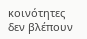κοινότητες δεν βλέπουν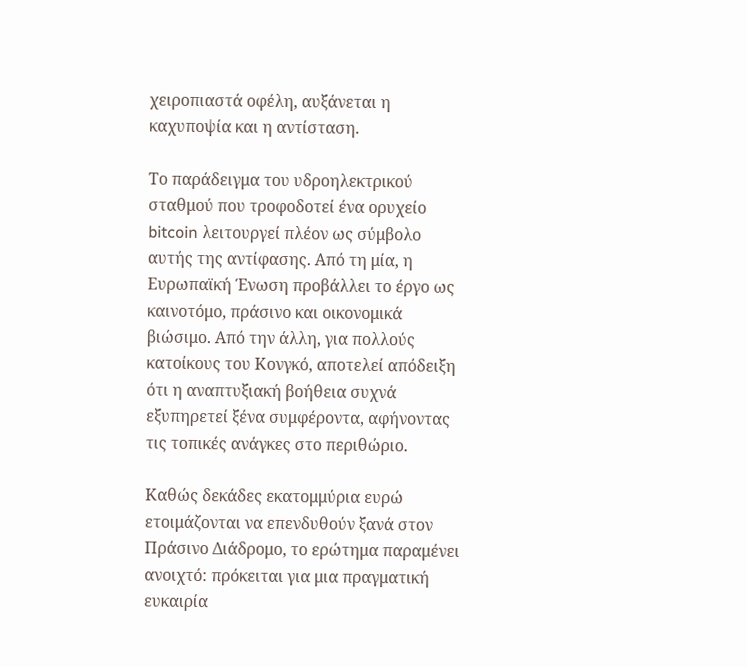χειροπιαστά οφέλη, αυξάνεται η καχυποψία και η αντίσταση.

Το παράδειγμα του υδροηλεκτρικού σταθμού που τροφοδοτεί ένα ορυχείο bitcoin λειτουργεί πλέον ως σύμβολο αυτής της αντίφασης. Από τη μία, η Ευρωπαϊκή Ένωση προβάλλει το έργο ως καινοτόμο, πράσινο και οικονομικά βιώσιμο. Από την άλλη, για πολλούς κατοίκους του Κονγκό, αποτελεί απόδειξη ότι η αναπτυξιακή βοήθεια συχνά εξυπηρετεί ξένα συμφέροντα, αφήνοντας τις τοπικές ανάγκες στο περιθώριο.

Καθώς δεκάδες εκατομμύρια ευρώ ετοιμάζονται να επενδυθούν ξανά στον Πράσινο Διάδρομο, το ερώτημα παραμένει ανοιχτό: πρόκειται για μια πραγματική ευκαιρία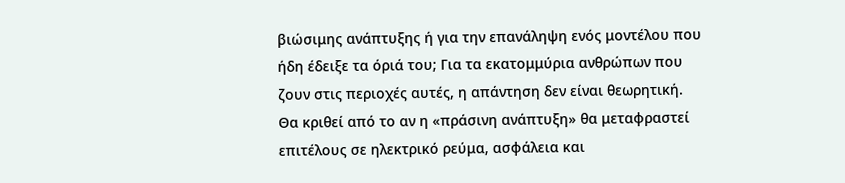βιώσιμης ανάπτυξης ή για την επανάληψη ενός μοντέλου που ήδη έδειξε τα όριά του; Για τα εκατομμύρια ανθρώπων που ζουν στις περιοχές αυτές, η απάντηση δεν είναι θεωρητική. Θα κριθεί από το αν η «πράσινη ανάπτυξη» θα μεταφραστεί επιτέλους σε ηλεκτρικό ρεύμα, ασφάλεια και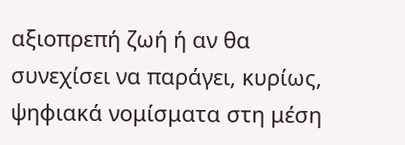αξιοπρεπή ζωή ή αν θα συνεχίσει να παράγει, κυρίως, ψηφιακά νομίσματα στη μέση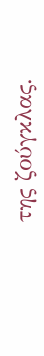της ζούγκλας.